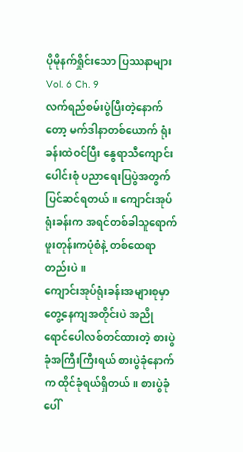ပိုမိုနက်ရှိုင်းသော ပြဿနာများ
Vol. 6 Ch. 9
လက်ရည်စမ်းပွဲပြီးတဲ့နောက်တော့ မက်ဒါနာတစ်ယောက် ရုံးခန်းထဲဝင်ပြီး နွေရာသီကျောင်းပေါင်းစုံ ပညာရေးပြပွဲအတွက် ပြင်ဆင်ရတယ်။ ကျောင်းအုပ်ရုံးခန်းက အရင်တစ်ခါသူရောက်ဖူးတုန်းကပုံစံနဲ့ တစ်ထေရာတည်းပဲ။
ကျောင်းအုပ်ရုံးခန်းအများစုမှာ တွေ့နေကျအတိုင်းပဲ အညိုရောင်ပေါလစ်တင်ထားတဲ့ စားပွဲခုံအကြီးကြီးရယ် စားပွဲခုံနောက်က ထိုင်ခုံရယ်ရှိတယ်။ စားပွဲခုံပေါ်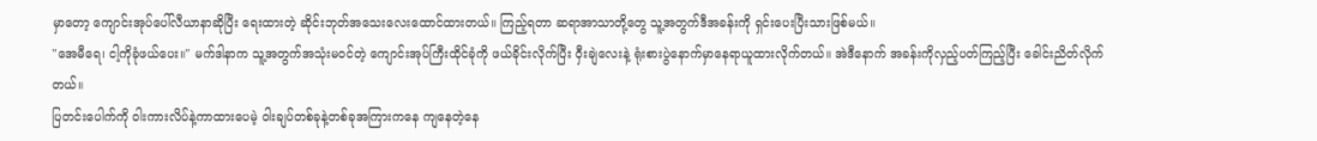မှာတော့ ကျောင်းအုပ်ပေါ်လီယာနာဆိုပြီး ရေးထားတဲ့ ဆိုင်းဘုတ်အသေးလေးထောင်ထားတယ်။ ကြည့်ရတာ ဆရာအာသာတို့တွေ သူ့အတွက်ဒီအခန်းကို ရှင်းပေးပြီးသားဖြစ်မယ်။
"အေမီရေ၊ ငါ့ကိုခုံဖယ်ပေး။" မက်ဒါနာက သူ့အတွက်အသုံးမဝင်တဲ့ ကျောင်းအုပ်ကြီးထိုင်ခုံကို ဖယ်ခိုင်းလိုက်ပြီး ဝှီးချဲလေးနဲ့ ရုံးစားပွဲနောက်မှာနေရာယူထားလိုက်တယ်။ အဲဒီနောက် အခန်းကိုလှည့်ပတ်ကြည့်ပြီး ခေါင်းညိတ်လိုက်တယ်။
ပြတင်းပေါက်ကို ဝါးကားလိပ်နဲ့ကာထားပေမဲ့ ဝါးချပ်တစ်ခုနဲ့တစ်ခုအကြားကနေ ကျနေတဲ့နေ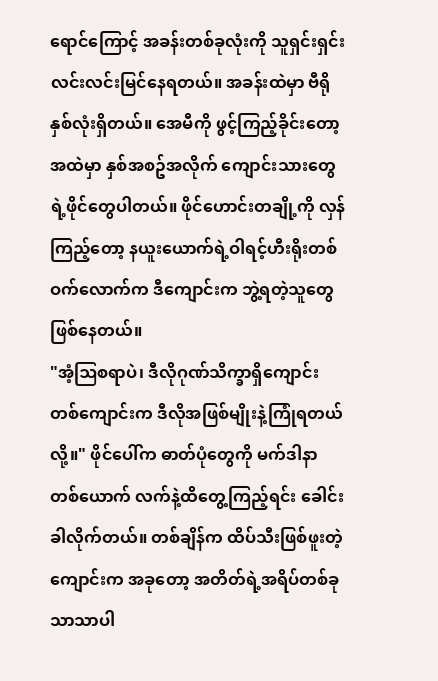ရောင်ကြောင့် အခန်းတစ်ခုလုံးကို သူရှင်းရှင်းလင်းလင်းမြင်နေရတယ်။ အခန်းထဲမှာ ဗီရိုနှစ်လုံးရှိတယ်။ အေမီကို ဖွင့်ကြည့်ခိုင်းတော့ အထဲမှာ နှစ်အစဥ်အလိုက် ကျောင်းသားတွေရဲ့ဖိုင်တွေပါတယ်။ ဖိုင်ဟောင်းတချို့ကို လှန်ကြည့်တော့ နယူးယောက်ရဲ့ဝါရင့်ဟီးရိုးတစ်ဝက်လောက်က ဒီကျောင်းက ဘွဲ့ရတဲ့သူတွေဖြစ်နေတယ်။
"အံ့ဩစရာပဲ၊ ဒီလိုဂုဏ်သိက္ခာရှိကျောင်းတစ်ကျောင်းက ဒီလိုအဖြစ်မျိုးနဲ့ကြုံရတယ်လို့။" ဖိုင်ပေါ်က ဓာတ်ပုံတွေကို မက်ဒါနာတစ်ယောက် လက်နဲ့ထိတွေ့ကြည့်ရင်း ခေါင်းခါလိုက်တယ်။ တစ်ချိန်က ထိပ်သီးဖြစ်ဖူးတဲ့ကျောင်းက အခုတော့ အတိတ်ရဲ့အရိပ်တစ်ခုသာသာပါ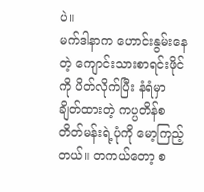ပဲ။
မက်ဒါနာက ဟောင်းနွမ်းနေတဲ့ ကျောင်းသားစာရင်းဖိုင်ကို ပိတ်လိုက်ပြီး နံရံမှာချိတ်ထားတဲ့ ကပ္ပတိန်စတိတ်မန်းရဲ့ပုံကို မော့ကြည့်တယ်။ တကယ်တော့ စ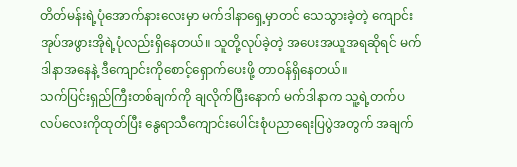တိတ်မန်းရဲ့ပုံအောက်နားလေးမှာ မက်ဒါနာရှေ့မှာတင် သေသွားခဲ့တဲ့ ကျောင်းအုပ်အဖွားအိုရဲ့ပုံလည်းရှိနေတယ်။ သူတို့လုပ်ခဲ့တဲ့ အပေးအယူအရဆိုရင် မက်ဒါနာအနေနဲ့ ဒီကျောင်းကိုစောင့်ရှောက်ပေးဖို့ တာဝန်ရှိနေတယ်။
သက်ပြင်းရှည်ကြီးတစ်ချက်ကို ချလိုက်ပြီးနောက် မက်ဒါနာက သူ့ရဲ့တက်ပလပ်လေးကိုထုတ်ပြီး နွေရာသီကျောင်းပေါင်းစုံပညာရေးပြပွဲအတွက် အချက်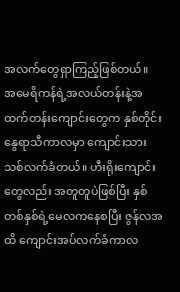အလက်တွေရှာကြည့်ဖြစ်တယ်။
အမေရိကန်ရဲ့အလယ်တန်းနဲ့အထက်တန်းကျောင်းတွေက နှစ်တိုင်းနွေရာသီကာလမှာ ကျောင်းသားသစ်လက်ခံတယ်။ ဟီးရိုးကျောင်းတွေလည်း အတူတူပဲဖြစ်ပြီး နှစ်တစ်နှစ်ရဲ့မေလကနေစပြီး ဇွန်လအထိ ကျောင်းအပ်လက်ခံကာလ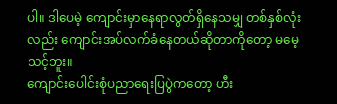ပါ။ ဒါပေမဲ့ ကျောင်းမှာနေရာလွတ်ရှိနေသမျှ တစ်နှစ်လုံးလည်း ကျောင်းအပ်လက်ခံနေတယ်ဆိုတာကိုတော့ မမေ့သင့်ဘူး။
ကျောင်းပေါင်းစုံပညာရေးပြပွဲကတော့ ဟီး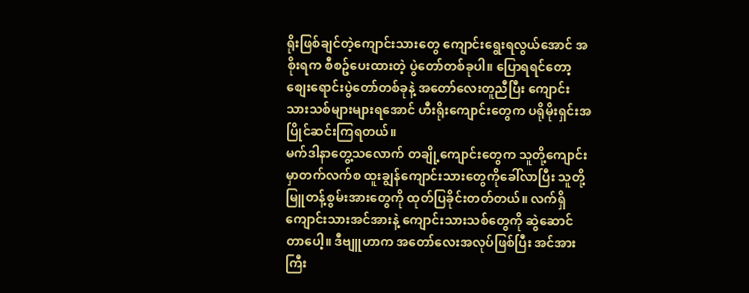ရိုးဖြစ်ချင်တဲ့ကျောင်းသားတွေ ကျောင်းရွေးရလွယ်အောင် အစိုးရက စီစဥ်ပေးထားတဲ့ ပွဲတော်တစ်ခုပါ။ ပြောရရင်တော့ စျေးရောင်းပွဲတော်တစ်ခုနဲ့ အတော်လေးတူညီပြီး ကျောင်းသားသစ်များများရအောင် ဟီးရိုးကျောင်းတွေက ပရိုမိုးရှင်းအပြိုင်ဆင်းကြရတယ်။
မက်ဒါနာတွေ့သလောက် တချို့ကျောင်းတွေက သူတို့ကျောင်းမှာတက်လက်စ ထူးချွန်ကျောင်းသားတွေကိုခေါ်လာပြီး သူတို့မြူတန့်စွမ်းအားတွေကို ထုတ်ပြခိုင်းတတ်တယ်။ လက်ရှိကျောင်းသားအင်အားနဲ့ ကျောင်းသားသစ်တွေကို ဆွဲဆောင်တာပေါ့။ ဒီဗျူဟာက အတော်လေးအလုပ်ဖြစ်ပြီး အင်အားကြီး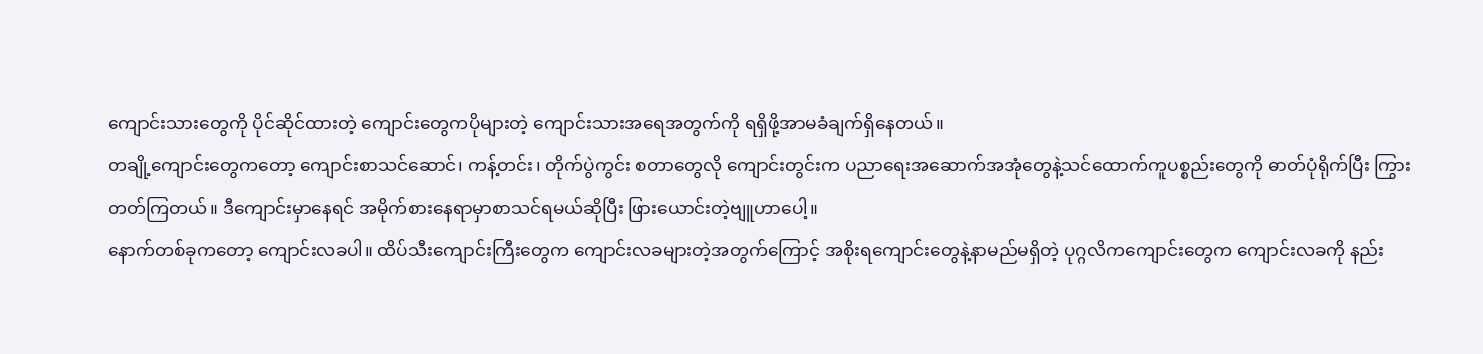ကျောင်းသားတွေကို ပိုင်ဆိုင်ထားတဲ့ ကျောင်းတွေကပိုများတဲ့ ကျောင်းသားအရေအတွက်ကို ရရှိဖို့အာမခံချက်ရှိနေတယ်။
တချို့ကျောင်းတွေကတော့ ကျောင်းစာသင်ဆောင်၊ ကန့်တင်း၊ တိုက်ပွဲကွင်း စတာတွေလို ကျောင်းတွင်းက ပညာရေးအဆောက်အအုံတွေနဲ့သင်ထောက်ကူပစ္စည်းတွေကို ဓာတ်ပုံရိုက်ပြီး ကြွားတတ်ကြတယ်။ ဒီကျောင်းမှာနေရင် အမိုက်စားနေရာမှာစာသင်ရမယ်ဆိုပြီး ဖြားယောင်းတဲ့ဗျူဟာပေါ့။
နောက်တစ်ခုကတော့ ကျောင်းလခပါ။ ထိပ်သီးကျောင်းကြီးတွေက ကျောင်းလခများတဲ့အတွက်ကြောင့် အစိုးရကျောင်းတွေနဲ့နာမည်မရှိတဲ့ ပုဂ္ဂလိကကျောင်းတွေက ကျောင်းလခကို နည်း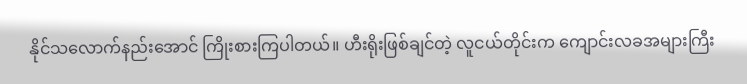နိုင်သလောက်နည်းအောင် ကြိုးစားကြပါတယ်။ ဟီးရိုးဖြစ်ချင်တဲ့ လူငယ်တိုင်းက ကျောင်းလခအများကြီး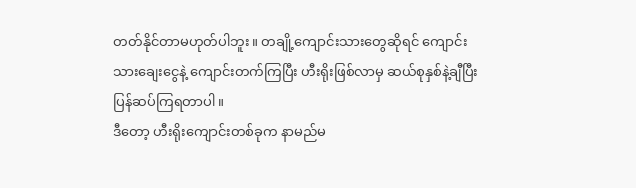တတ်နိုင်တာမဟုတ်ပါဘူး။ တချို့ကျောင်းသားတွေဆိုရင် ကျောင်းသားချေးငွေနဲ့ ကျောင်းတက်ကြပြီး ဟီးရိုးဖြစ်လာမှ ဆယ်စုနှစ်နဲ့ချီပြီး ပြန်ဆပ်ကြရတာပါ။
ဒီတော့ ဟီးရိုးကျောင်းတစ်ခုက နာမည်မ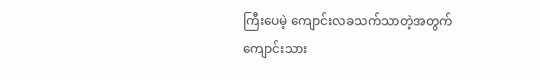ကြီးပေမဲ့ ကျောင်းလခသက်သာတဲ့အတွက် ကျောင်းသား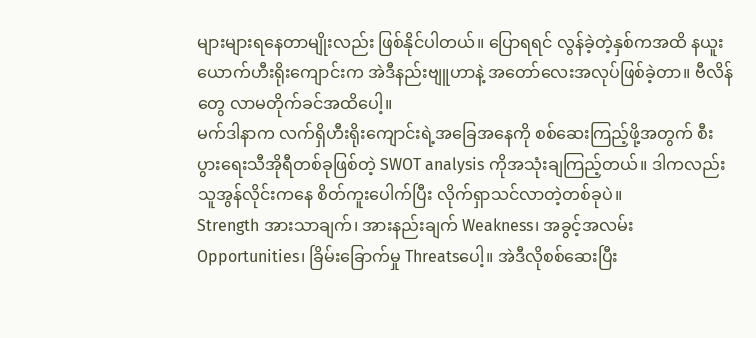များများရနေတာမျိုးလည်း ဖြစ်နိုင်ပါတယ်။ ပြောရရင် လွန်ခဲ့တဲ့နှစ်ကအထိ နယူးယောက်ဟီးရိုးကျောင်းက အဲဒီနည်းဗျူဟာနဲ့ အတော်လေးအလုပ်ဖြစ်ခဲ့တာ။ ဗီလိန်တွေ လာမတိုက်ခင်အထိပေါ့။
မက်ဒါနာက လက်ရှိဟီးရိုးကျောင်းရဲ့အခြေအနေကို စစ်ဆေးကြည့်ဖို့အတွက် စီးပွားရေးသီအိုရီတစ်ခုဖြစ်တဲ့ SWOT analysis ကိုအသုံးချကြည့်တယ်။ ဒါကလည်း သူအွန်လိုင်းကနေ စိတ်ကူးပေါက်ပြီး လိုက်ရှာသင်လာတဲ့တစ်ခုပဲ။
Strength အားသာချက်၊ အားနည်းချက် Weakness၊ အခွင့်အလမ်း Opportunities၊ ခြိမ်းခြောက်မှု Threatsပေါ့။ အဲဒီလိုစစ်ဆေးပြီး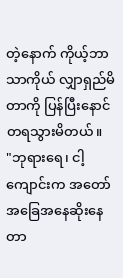တဲ့နောက် ကိုယ့်ဘာသာကိုယ် လျှာရှည်မိတာကို ပြန်ပြီးနောင်တရသွားမိတယ်။
"ဘုရားရေ၊ ငါ့ကျောင်းက အတော်အခြေအနေဆိုးနေတာ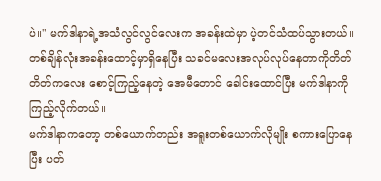ပဲ။" မက်ဒါနာရဲ့အသံလွင်လွင်လေးက အခန်းထဲမှာ ပဲ့တင်သံထပ်သွားတယ်။ တစ်ချိန်လုံးအခန်းထောင့်မှာရှိနေပြီး သခင်မလေးအလုပ်လုပ်နေတာကိုတိတ်တိတ်ကလေး စောင့်ကြည့်နေတဲ့ အေမီတောင် ခေါင်းထောင်ပြီး မက်ဒါနာကို ကြည့်လိုက်တယ်။
မက်ဒါနာကတော့ တစ်ယောက်တည်း အရူးတစ်ယောက်လိုမျိုး စကားပြောနေပြီး ပတ်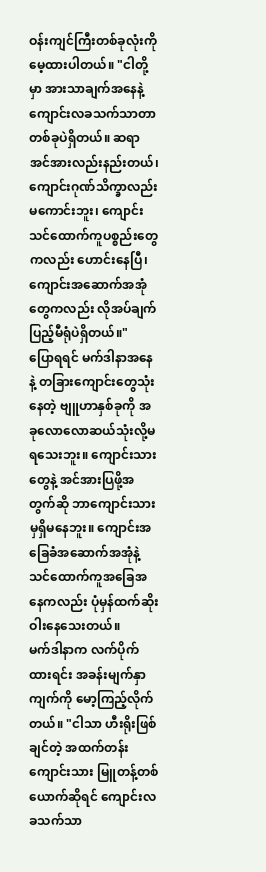ဝန်းကျင်ကြီးတစ်ခုလုံးကို မေ့ထားပါတယ်။ "ငါတို့မှာ အားသာချက်အနေနဲ့ ကျောင်းလခသက်သာတာတစ်ခုပဲရှိတယ်။ ဆရာအင်အားလည်းနည်းတယ်၊ ကျောင်းဂုဏ်သိက္ခာလည်းမကောင်းဘူး၊ ကျောင်းသင်ထောက်ကူပစ္စည်းတွေကလည်း ဟောင်းနေပြီ၊ ကျောင်းအဆောက်အအုံတွေကလည်း လိုအပ်ချက်ပြည့်မီရုံပဲရှိတယ်။"
ပြောရရင် မက်ဒါနာအနေနဲ့ တခြားကျောင်းတွေသုံးနေတဲ့ ဗျူဟာနှစ်ခုကို အခုလောလောဆယ်သုံးလို့မရသေးဘူး။ ကျောင်းသားတွေနဲ့ အင်အားပြဖို့အတွက်ဆို ဘာကျောင်းသားမှရှိမနေဘူး။ ကျောင်းအခြေခံအဆောက်အအုံနဲ့ သင်ထောက်ကူအခြေအနေကလည်း ပုံမှန်ထက်ဆိုးဝါးနေသေးတယ်။
မက်ဒါနာက လက်ပိုက်ထားရင်း အခန်းမျက်နှာကျက်ကို မော့ကြည့်လိုက်တယ်။ "ငါသာ ဟီးရိုးဖြစ်ချင်တဲ့ အထက်တန်းကျောင်းသား မြူတန့်တစ်ယောက်ဆိုရင် ကျောင်းလခသက်သာ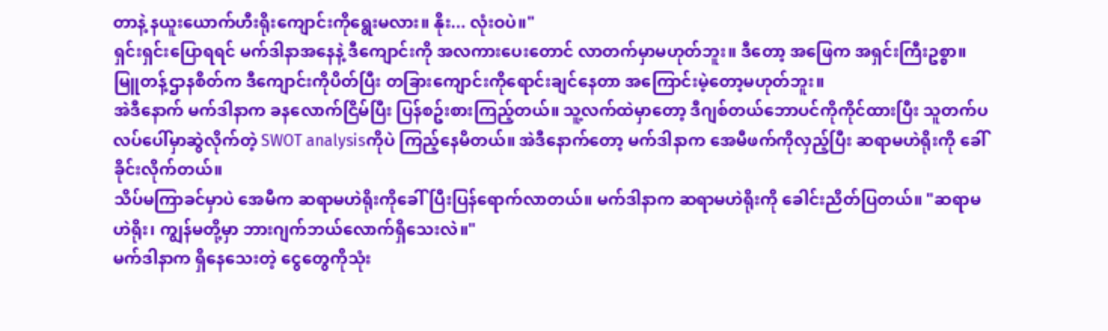တာနဲ့ နယူးယောက်ဟီးရိုးကျောင်းကိုရွေးမလား။ နိုး... လုံးဝပဲ။"
ရှင်းရှင်းပြောရရင် မက်ဒါနာအနေနဲ့ ဒီကျောင်းကို အလကားပေးတောင် လာတက်မှာမဟုတ်ဘူး။ ဒီတော့ အဖြေက အရှင်းကြီးဥစ္စာ။ မြူတန့်ဌာနစိတ်က ဒီကျောင်းကိုပိတ်ပြီး တခြားကျောင်းကိုရောင်းချင်နေတာ အကြောင်းမဲ့တော့မဟုတ်ဘူး။
အဲဒီနောက် မက်ဒါနာက ခနလောက်ငြိမ်ပြီး ပြန်စဥ်းစားကြည့်တယ်။ သူ့လက်ထဲမှာတော့ ဒီဂျစ်တယ်ဘောပင်ကိုကိုင်ထားပြီး သူတက်ပလပ်ပေါ်မှာဆွဲလိုက်တဲ့ SWOT analysisကိုပဲ ကြည့်နေမိတယ်။ အဲဒီနောက်တော့ မက်ဒါနာက အေမီဖက်ကိုလှည့်ပြီး ဆရာမဟဲရိုးကို ခေါ်ခိုင်းလိုက်တယ်။
သိပ်မကြာခင်မှာပဲ အေမီက ဆရာမဟဲရိုးကိုခေါ်ပြီးပြန်ရောက်လာတယ်။ မက်ဒါနာက ဆရာမဟဲရိုးကို ခေါင်းညိတ်ပြတယ်။ "ဆရာမဟဲရိုး၊ ကျွန်မတို့မှာ ဘားဂျက်ဘယ်လောက်ရှိသေးလဲ။"
မက်ဒါနာက ရှိနေသေးတဲ့ ငွေတွေကိုသုံး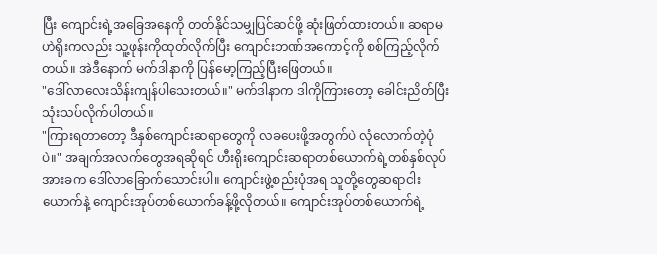ပြီး ကျောင်းရဲ့အခြေအနေကို တတ်နိုင်သမျှပြင်ဆင်ဖို့ ဆုံးဖြတ်ထားတယ်။ ဆရာမဟဲရိုးကလည်း သူ့ဖုန်းကိုထုတ်လိုက်ပြီး ကျောင်းဘဏ်အကောင့်ကို စစ်ကြည့်လိုက်တယ်။ အဲဒီနောက် မက်ဒါနာကို ပြန်မော့ကြည့်ပြီးဖြေတယ်။
"ဒေါ်လာလေးသိန်းကျန်ပါသေးတယ်။" မက်ဒါနာက ဒါကိုကြားတော့ ခေါင်းညိတ်ပြီး သုံးသပ်လိုက်ပါတယ်။
"ကြားရတာတော့ ဒီနှစ်ကျောင်းဆရာတွေကို လခပေးဖို့အတွက်ပဲ လုံလောက်တဲ့ပုံပဲ။" အချက်အလက်တွေအရဆိုရင် ဟီးရိုးကျောင်းဆရာတစ်ယောက်ရဲ့တစ်နှစ်လုပ်အားခက ဒေါ်လာခြောက်သောင်းပါ။ ကျောင်းဖွဲ့စည်းပုံအရ သူတို့တွေဆရာငါးယောက်နဲ့ ကျောင်းအုပ်တစ်ယောက်ခန့်ဖို့လိုတယ်။ ကျောင်းအုပ်တစ်ယောက်ရဲ့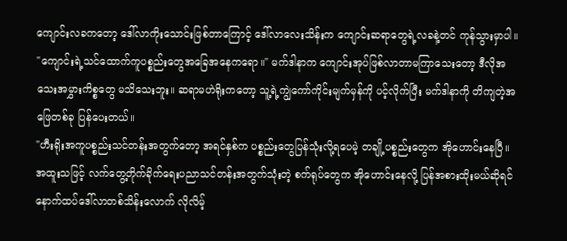ကျောင်းလခကတော့ ဒေါ်လာကိုးသောင်းဖြစ်တာကြောင့် ဒေါ်လာလေးသိန်းက ကျောင်းဆရာတွေရဲ့လခနဲ့တင် ကုန်သွားမှာပါ။
"ကျောင်းရဲ့သင်ထောက်ကူပစ္စည်းတွေအခြေအနေကရော။" မက်ဒါနာက ကျောင်းအုပ်ဖြစ်လာတာမကြာသေးတော့ ဒီလိုအသေးအမွှားကိစ္စတွေ မသိသေးဘူး။ ဆရာမဟဲရိုးကတော့ သူ့ရဲ့ကျွဲကော်ကိုင်းမျက်မှန်ကို ပင့်လိုက်ပြီး မက်ဒါနာကို တိကျတဲ့အဖြေတစ်ခု ပြန်ပေးတယ်။
"ဟီးရိုးအကူပစ္စည်းသင်တန်းအတွက်တော့ အရင်နှစ်က ပစ္စည်းတွေပြန်သုံးလို့ရပေမဲ့ တချို့ပစ္စည်းတွေက အိုဟောင်းနေပြီ။ အထူးသဖြင့် လက်တွေ့တိုက်ခိုက်ရေးပညာသင်တန်းအတွက်သုံးတဲ့ စက်ရုပ်တွေက အိုဟောင်းနေလို့ ပြန်အစားထိုးမယ်ဆိုရင် နောက်ထပ်ဒေါ်လာတစ်သိန်းလောက် လိုလိမ့်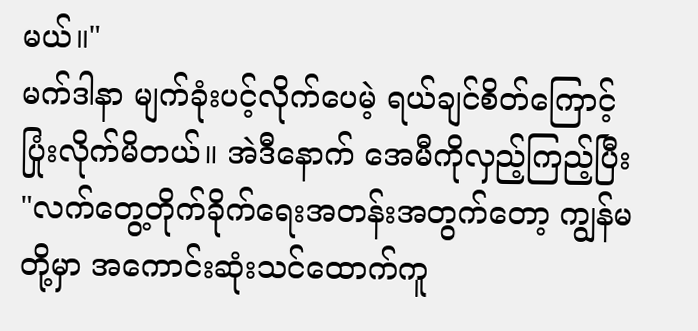မယ်။"
မက်ဒါနာ မျက်ခုံးပင့်လိုက်ပေမဲ့ ရယ်ချင်စိတ်ကြောင့် ပြုံးလိုက်မိတယ်။ အဲဒီနောက် အေမီကိုလှည့်ကြည့်ပြီး "လက်တွေ့တိုက်ခိုက်ရေးအတန်းအတွက်တော့ ကျွန်မတို့မှာ အကောင်းဆုံးသင်ထောက်ကူ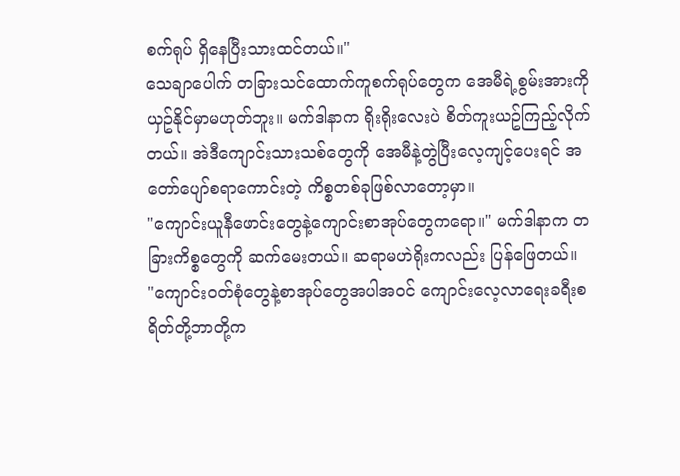စက်ရုပ် ရှိနေပြီးသားထင်တယ်။"
သေချာပေါက် တခြားသင်ထောက်ကူစက်ရုပ်တွေက အေမီရဲ့စွမ်းအားကို ယှဥ်နိုင်မှာမဟုတ်ဘူး။ မက်ဒါနာက ရိုးရိုးလေးပဲ စိတ်ကူးယဥ်ကြည့်လိုက်တယ်။ အဲဒီကျောင်းသားသစ်တွေကို အေမီနဲ့တွဲပြီးလေ့ကျင့်ပေးရင် အတော်ပျော်စရာကောင်းတဲ့ ကိစ္စတစ်ခုဖြစ်လာတော့မှာ။
"ကျောင်းယူနီဖောင်းတွေနဲ့ကျောင်းစာအုပ်တွေကရော။" မက်ဒါနာက တခြားကိစ္စတွေကို ဆက်မေးတယ်။ ဆရာမဟဲရိုးကလည်း ပြန်ဖြေတယ်။
"ကျောင်းဝတ်စုံတွေနဲ့စာအုပ်တွေအပါအဝင် ကျောင်းလေ့လာရေးခရီးစရိတ်တို့ဘာတို့က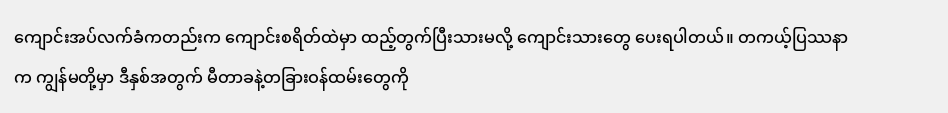ကျောင်းအပ်လက်ခံကတည်းက ကျောင်းစရိတ်ထဲမှာ ထည့်တွက်ပြီးသားမလို့ ကျောင်းသားတွေ ပေးရပါတယ်။ တကယ့်ပြဿနာက ကျွန်မတို့မှာ ဒီနှစ်အတွက် မီတာခနဲ့တခြားဝန်ထမ်းတွေကို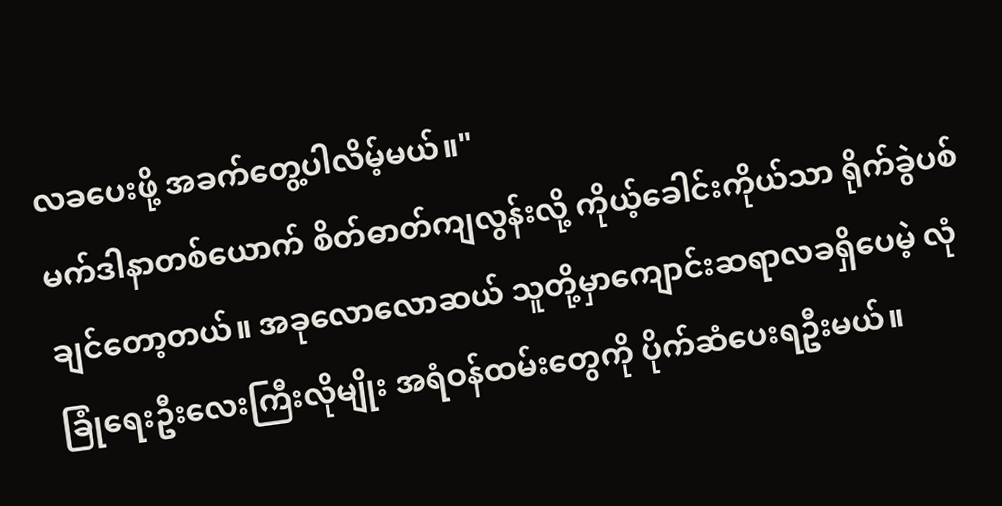လခပေးဖို့ အခက်တွေ့ပါလိမ့်မယ်။"
မက်ဒါနာတစ်ယောက် စိတ်ဓာတ်ကျလွန်းလို့ ကိုယ့်ခေါင်းကိုယ်သာ ရိုက်ခွဲပစ်ချင်တော့တယ်။ အခုလောလောဆယ် သူတို့မှာကျောင်းဆရာလခရှိပေမဲ့ လုံခြုံရေးဦးလေးကြီးလိုမျိုး အရံဝန်ထမ်းတွေကို ပိုက်ဆံပေးရဦးမယ်။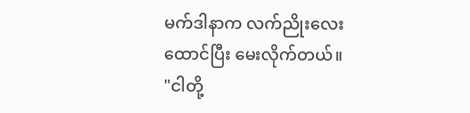မက်ဒါနာက လက်ညိုးလေးထောင်ပြီး မေးလိုက်တယ်။
"ငါတို့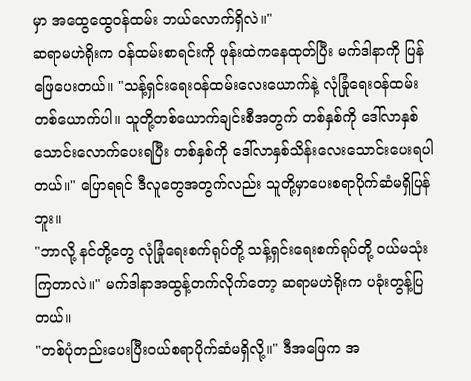မှာ အထွေထွေဝန်ထမ်း ဘယ်လောက်ရှိလဲ။"
ဆရာမဟဲရိုးက ဝန်ထမ်းစာရင်းကို ဖုန်းထဲကနေထုတ်ပြီး မက်ဒါနာကို ပြန်ဖြေပေးတယ်။ "သန့်ရှင်းရေးဝန်ထမ်းလေးယောက်နဲ့ လုံခြုံရေးဝန်ထမ်းတစ်ယောက်ပါ။ သူတို့တစ်ယောက်ချင်းစီအတွက် တစ်နှစ်ကို ဒေါ်လာနှစ်သောင်းလောက်ပေးရပြီး တစ်နှစ်ကို ဒေါ်လာနှစ်သိန်းလေးသောင်းပေးရပါတယ်။" ပြောရရင် ဒီလူတွေအတွက်လည်း သူတို့မှာပေးစရာပိုက်ဆံမရှိပြန်ဘူး။
"ဘာလို့ နင်တို့တွေ လုံခြုံရေးစက်ရုပ်တို့ သန့်ရှင်းရေးစက်ရုပ်တို့ ဝယ်မသုံးကြတာလဲ။" မက်ဒါနာအထွန့်တက်လိုက်တော့ ဆရာမဟဲရိုးက ပခုံးတွန့်ပြတယ်။
"တစ်ပုံတည်းပေးပြီးဝယ်စရာပိုက်ဆံမရှိလို့။" ဒီအဖြေက အ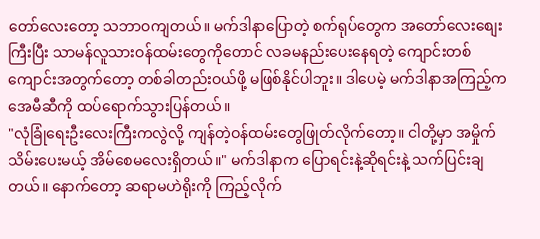တော်လေးတော့ သဘာဝကျတယ်။ မက်ဒါနာပြောတဲ့ စက်ရုပ်တွေက အတော်လေးစျေးကြီးပြီး သာမန်လူသားဝန်ထမ်းတွေကိုတောင် လခမနည်းပေးနေရတဲ့ ကျောင်းတစ်ကျောင်းအတွက်တော့ တစ်ခါတည်းဝယ်ဖို့ မဖြစ်နိုင်ပါဘူး။ ဒါပေမဲ့ မက်ဒါနာအကြည့်က အေမီဆီကို ထပ်ရောက်သွားပြန်တယ်။
"လုံခြုံရေးဦးလေးကြီးကလွဲလို့ ကျန်တဲ့ဝန်ထမ်းတွေဖြုတ်လိုက်တော့။ ငါတို့မှာ အမှိုက်သိမ်းပေးမယ့် အိမ်စေမလေးရှိတယ်။" မက်ဒါနာက ပြောရင်းနဲ့ဆိုရင်းနဲ့ သက်ပြင်းချတယ်။ နောက်တော့ ဆရာမဟဲရိုးကို ကြည့်လိုက်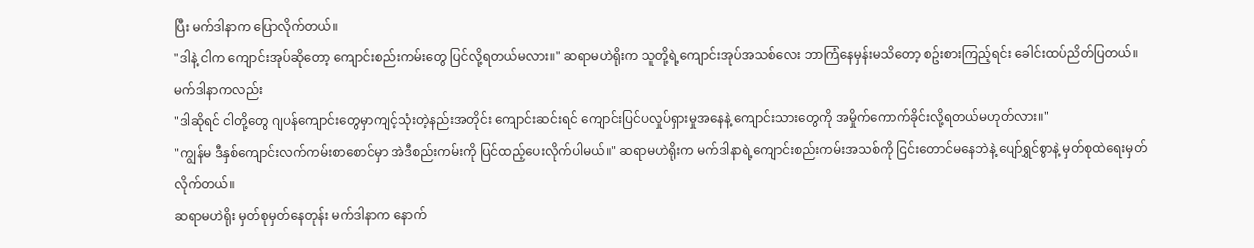ပြီး မက်ဒါနာက ပြောလိုက်တယ်။
"ဒါနဲ့ ငါက ကျောင်းအုပ်ဆိုတော့ ကျောင်းစည်းကမ်းတွေ ပြင်လို့ရတယ်မလား။" ဆရာမဟဲရိုးက သူတို့ရဲ့ကျောင်းအုပ်အသစ်လေး ဘာကြံနေမှန်းမသိတော့ စဥ်းစားကြည့်ရင်း ခေါင်းထပ်ညိတ်ပြတယ်။ မက်ဒါနာကလည်း
"ဒါဆိုရင် ငါတို့တွေ ဂျပန်ကျောင်းတွေမှာကျင့်သုံးတဲ့နည်းအတိုင်း ကျောင်းဆင်းရင် ကျောင်းပြင်ပလှုပ်ရှားမှုအနေနဲ့ ကျောင်းသားတွေကို အမှိုက်ကောက်ခိုင်းလို့ရတယ်မဟုတ်လား။"
"ကျွန်မ ဒီနှစ်ကျောင်းလက်ကမ်းစာစောင်မှာ အဲဒီစည်းကမ်းကို ပြင်ထည့်ပေးလိုက်ပါမယ်။" ဆရာမဟဲရိုးက မက်ဒါနာရဲ့ကျောင်းစည်းကမ်းအသစ်ကို ငြင်းတောင်မနေဘဲနဲ့ ပျော်ရွှင်စွာနဲ့ မှတ်စုထဲရေးမှတ်လိုက်တယ်။
ဆရာမဟဲရိုး မှတ်စုမှတ်နေတုန်း မက်ဒါနာက နောက်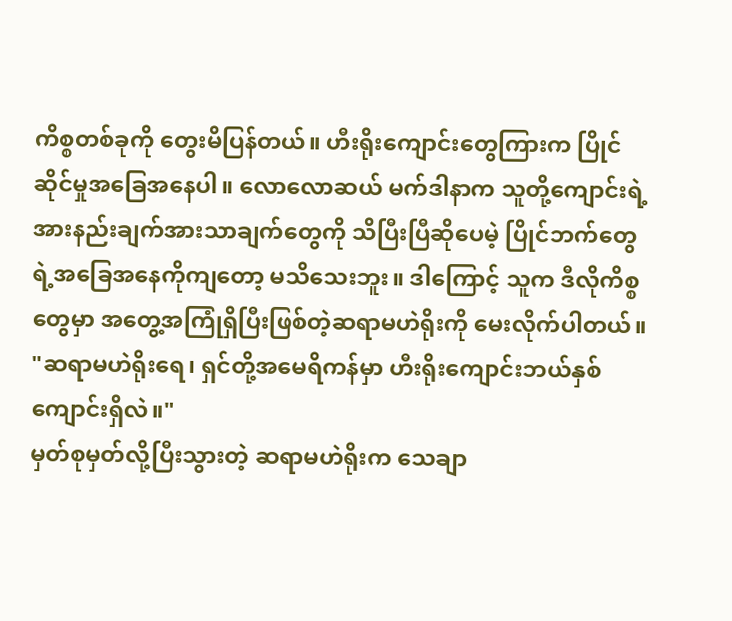ကိစ္စတစ်ခုကို တွေးမိပြန်တယ်။ ဟီးရိုးကျောင်းတွေကြားက ပြိုင်ဆိုင်မှုအခြေအနေပါ။ လောလောဆယ် မက်ဒါနာက သူတို့ကျောင်းရဲ့အားနည်းချက်အားသာချက်တွေကို သိပြီးပြီဆိုပေမဲ့ ပြိုင်ဘက်တွေရဲ့အခြေအနေကိုကျတော့ မသိသေးဘူး။ ဒါကြောင့် သူက ဒီလိုကိစ္စတွေမှာ အတွေ့အကြုံရှိပြီးဖြစ်တဲ့ဆရာမဟဲရိုးကို မေးလိုက်ပါတယ်။
"ဆရာမဟဲရိုးရေ၊ ရှင်တို့အမေရိကန်မှာ ဟီးရိုးကျောင်းဘယ်နှစ်ကျောင်းရှိလဲ။"
မှတ်စုမှတ်လို့ပြီးသွားတဲ့ ဆရာမဟဲရိုးက သေချာ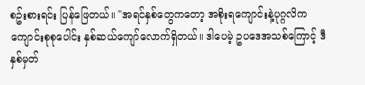စဥ်းစားရင်း ပြန်ဖြေတယ်။ "အရင်နှစ်တွေကတော့ အစိုးရကျောင်းနဲ့ပုဂ္ဂလိကကျောင်းစုစုပေါင်း နှစ်ဆယ်ကျော်လောက်ရှိတယ်။ ဒါပေမဲ့ ဥပဒေအသစ်ကြောင့် ဒီနှစ်မှတ်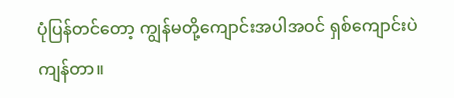ပုံပြန်တင်တော့ ကျွန်မတို့ကျောင်းအပါအဝင် ရှစ်ကျောင်းပဲ ကျန်တာ။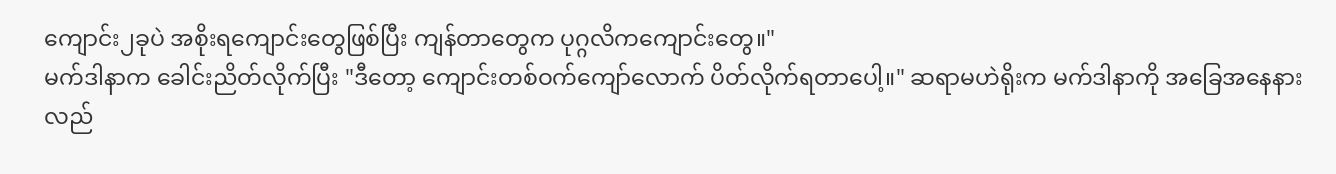ကျောင်း၂ခုပဲ အစိုးရကျောင်းတွေဖြစ်ပြီး ကျန်တာတွေက ပုဂ္ဂလိကကျောင်းတွေ။"
မက်ဒါနာက ခေါင်းညိတ်လိုက်ပြီး "ဒီတော့ ကျောင်းတစ်ဝက်ကျော်လောက် ပိတ်လိုက်ရတာပေါ့။" ဆရာမဟဲရိုးက မက်ဒါနာကို အခြေအနေနားလည်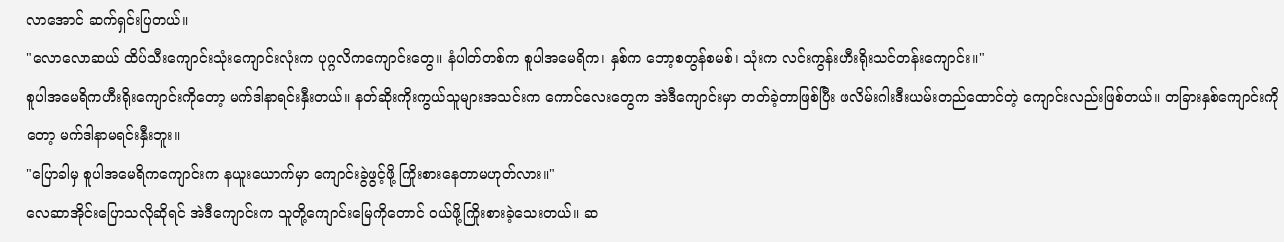လာအောင် ဆက်ရှင်းပြတယ်။
"လောလောဆယ် ထိပ်သီးကျောင်းသုံးကျောင်းလုံးက ပုဂ္ဂလိကကျောင်းတွေ။ နံပါတ်တစ်က စူပါအမေရိက၊ နှစ်က ဘော့စတွန်စမစ်၊ သုံးက လင်းကွန်းဟီးရိုးသင်တန်းကျောင်း။"
စူပါအမေရိကဟီးရိုးကျောင်းကိုတော့ မက်ဒါနာရင်းနှီးတယ်။ နတ်ဆိုးကိုးကွယ်သူများအသင်းက ကောင်လေးတွေက အဲဒီကျောင်းမှာ တတ်ခဲ့တာဖြစ်ပြီး ဖလိမ်းဂါးဒီးယမ်းတည်ထောင်တဲ့ ကျောင်းလည်းဖြစ်တယ်။ တခြားနှစ်ကျောင်းကိုတော့ မက်ဒါနာမရင်းနှီးဘူး။
"ပြောခါမှ စူပါအမေရိကကျောင်းက နယူးယောက်မှာ ကျောင်းခွဲဖွင့်ဖို့ ကြိုးစားနေတာမဟုတ်လား။"
လေဆာအိုင်းပြောသလိုဆိုရင် အဲဒီကျောင်းက သူတို့ကျောင်းမြေကိုတောင် ဝယ်ဖို့ကြိုးစားခဲ့သေးတယ်။ ဆ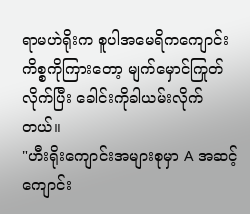ရာမဟဲရိုးက စူပါအမေရိကကျောင်းကိစ္စကိုကြားတော့ မျက်မှောင်ကြုတ်လိုက်ပြီး ခေါင်းကိုခါယမ်းလိုက်တယ်။
"ဟီးရိုးကျောင်းအများစုမှာ A အဆင့်ကျောင်း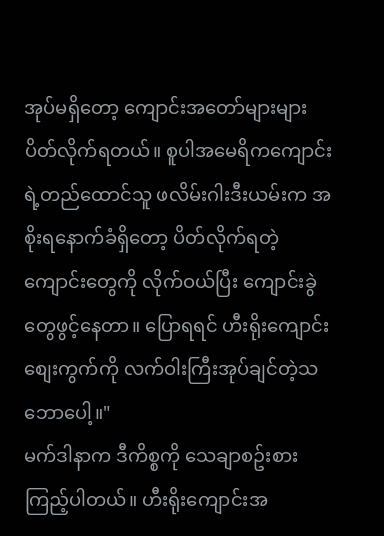အုပ်မရှိတော့ ကျောင်းအတော်များများ ပိတ်လိုက်ရတယ်။ စူပါအမေရိကကျောင်းရဲ့တည်ထောင်သူ ဖလိမ်းဂါးဒီးယမ်းက အစိုးရနောက်ခံရှိတော့ ပိတ်လိုက်ရတဲ့ကျောင်းတွေကို လိုက်ဝယ်ပြီး ကျောင်းခွဲတွေဖွင့်နေတာ။ ပြောရရင် ဟီးရိုးကျောင်းစျေးကွက်ကို လက်ဝါးကြီးအုပ်ချင်တဲ့သဘောပေါ့။"
မက်ဒါနာက ဒီကိစ္စကို သေချာစဥ်းစားကြည့်ပါတယ်။ ဟီးရိုးကျောင်းအ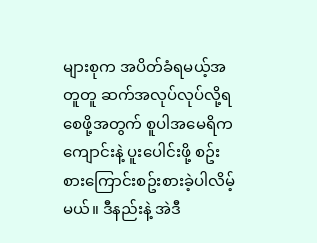များစုက အပိတ်ခံရမယ့်အတူတူ ဆက်အလုပ်လုပ်လို့ရစေဖို့အတွက် စူပါအမေရိကကျောင်းနဲ့ ပူးပေါင်းဖို့ စဥ်းစားကြောင်းစဥ်းစားခဲ့ပါလိမ့်မယ်။ ဒီနည်းနဲ့ အဲဒီ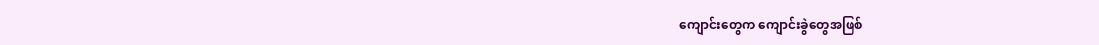ကျောင်းတွေက ကျောင်းခွဲတွေအဖြစ်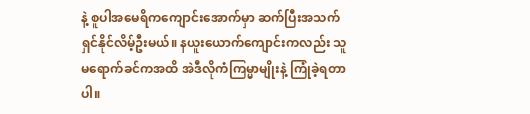နဲ့ စူပါအမေရိကကျောင်းအောက်မှာ ဆက်ပြီးအသက်ရှင်နိုင်လိမ့်ဦးမယ်။ နယူးယောက်ကျောင်းကလည်း သူမရောက်ခင်ကအထိ အဲဒီလိုကံကြမ္မာမျိုးနဲ့ ကြုံခဲ့ရတာပါ။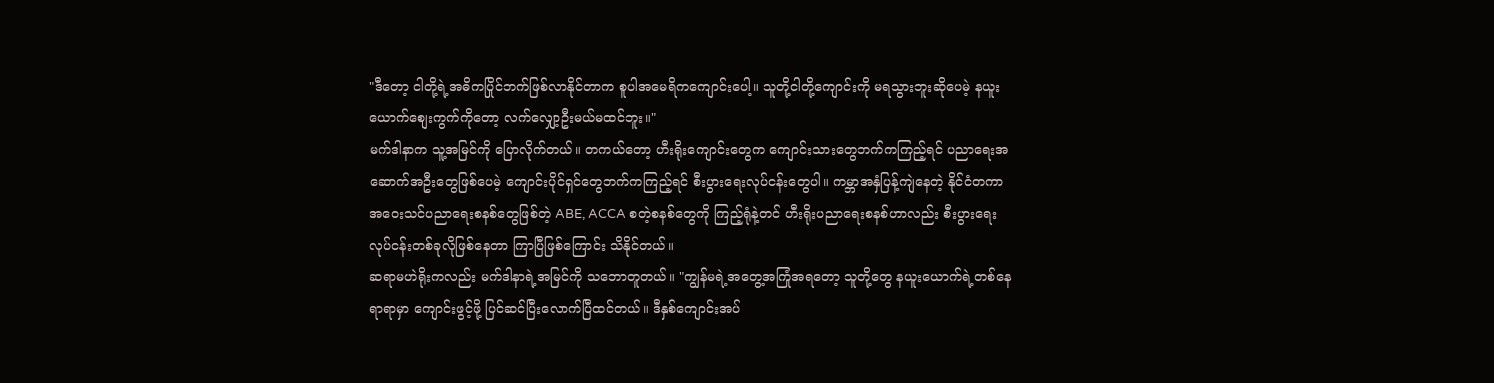"ဒီတော့ ငါတို့ရဲ့အဓိကပြိုင်ဘက်ဖြစ်လာနိုင်တာက စူပါအမေရိကကျောင်းပေါ့။ သူတို့ငါတို့ကျောင်းကို မရသွားဘူးဆိုပေမဲ့ နယူးယောက်စျေးကွက်ကိုတော့ လက်လျှော့ဦးမယ်မထင်ဘူး။"
မက်ဒါနာက သူ့အမြင်ကို ပြောလိုက်တယ်။ တကယ်တော့ ဟီးရိုးကျောင်းတွေက ကျောင်းသားတွေဘက်ကကြည့်ရင် ပညာရေးအဆောက်အဦးတွေဖြစ်ပေမဲ့ ကျောင်းပိုင်ရှင်တွေဘက်ကကြည့်ရင် စီးပွားရေးလုပ်ငန်းတွေပါ။ ကမ္ဘာအနှံပြန့်ကျဲနေတဲ့ နိုင်ငံတကာအဝေးသင်ပညာရေးစနစ်တွေဖြစ်တဲ့ ABE, ACCA စတဲ့စနစ်တွေကို ကြည့်ရုံနဲ့တင် ဟီးရိုးပညာရေးစနစ်ဟာလည်း စီးပွားရေးလုပ်ငန်းတစ်ခုလိုဖြစ်နေတာ ကြာပြီဖြစ်ကြောင်း သိနိုင်တယ်။
ဆရာမဟဲရိုးကလည်း မက်ဒါနာရဲ့အမြင်ကို သဘောတူတယ်။ "ကျွန်မရဲ့အတွေ့အကြုံအရတော့ သူတို့တွေ နယူးယောက်ရဲ့တစ်နေရာရာမှာ ကျောင်းဖွင့်ဖို့ ပြင်ဆင်ပြီးလောက်ပြီထင်တယ်။ ဒီနှစ်ကျောင်းအပ်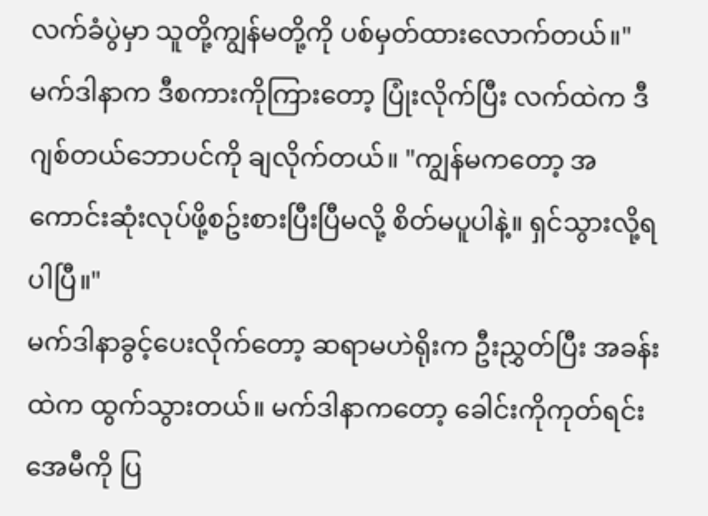လက်ခံပွဲမှာ သူတို့ကျွန်မတို့ကို ပစ်မှတ်ထားလောက်တယ်။"
မက်ဒါနာက ဒီစကားကိုကြားတော့ ပြုံးလိုက်ပြီး လက်ထဲက ဒီဂျစ်တယ်ဘောပင်ကို ချလိုက်တယ်။ "ကျွန်မကတော့ အကောင်းဆုံးလုပ်ဖို့စဥ်းစားပြီးပြီမလို့ စိတ်မပူပါနဲ့။ ရှင်သွားလို့ရပါပြီ။"
မက်ဒါနာခွင့်ပေးလိုက်တော့ ဆရာမဟဲရိုးက ဦးညွှတ်ပြီး အခန်းထဲက ထွက်သွားတယ်။ မက်ဒါနာကတော့ ခေါင်းကိုကုတ်ရင်း အေမီကို ပြ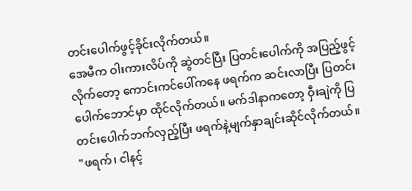တင်းပေါက်ဖွင့်ခိုင်းလိုက်တယ်။
အေမီက ဝါးကားလိပ်ကို ဆွဲတင်ပြီး ပြတင်းပေါက်ကို အပြည့်ဖွင့်လိုက်တော့ ကောင်းကင်ပေါ်ကနေ ဖရက်က ဆင်းလာပြီး ပြတင်းပေါက်ဘောင်မှာ ထိုင်လိုက်တယ်။ မက်ဒါနာကတော့ ဝှီးချဲကို ပြတင်းပေါက်ဘက်လှည့်ပြီး ဖရက်နဲ့မျက်နှာချင်းဆိုင်လိုက်တယ်။
"ဖရက်၊ ငါနင့်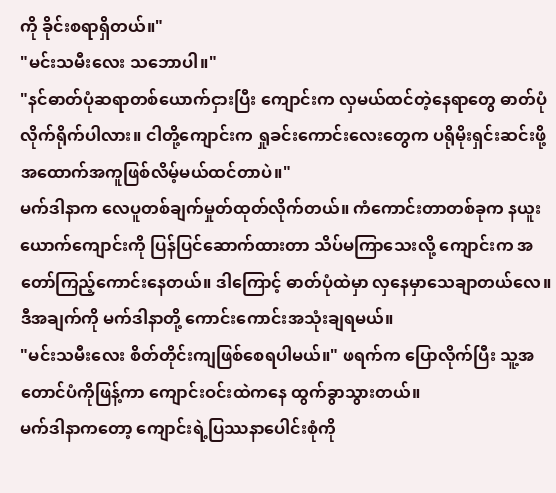ကို ခိုင်းစရာရှိတယ်။"
"မင်းသမီးလေး သဘောပါ။"
"နင်ဓာတ်ပုံဆရာတစ်ယောက်ငှားပြီး ကျောင်းက လှမယ်ထင်တဲ့နေရာတွေ ဓာတ်ပုံလိုက်ရိုက်ပါလား။ ငါတို့ကျောင်းက ရှုခင်းကောင်းလေးတွေက ပရိုမိုးရှင်းဆင်းဖို့ အထောက်အကူဖြစ်လိမ့်မယ်ထင်တာပဲ။"
မက်ဒါနာက လေပူတစ်ချက်မှုတ်ထုတ်လိုက်တယ်။ ကံကောင်းတာတစ်ခုက နယူးယောက်ကျောင်းကို ပြန်ပြင်ဆောက်ထားတာ သိပ်မကြာသေးလို့ ကျောင်းက အတော်ကြည့်ကောင်းနေတယ်။ ဒါကြောင့် ဓာတ်ပုံထဲမှာ လှနေမှာသေချာတယ်လေ။ ဒီအချက်ကို မက်ဒါနာတို့ ကောင်းကောင်းအသုံးချရမယ်။
"မင်းသမီးလေး စိတ်တိုင်းကျဖြစ်စေရပါမယ်။" ဖရက်က ပြောလိုက်ပြီး သူ့အတောင်ပံကိုဖြန့်ကာ ကျောင်းဝင်းထဲကနေ ထွက်ခွာသွားတယ်။
မက်ဒါနာကတော့ ကျောင်းရဲ့ပြဿနာပေါင်းစုံကို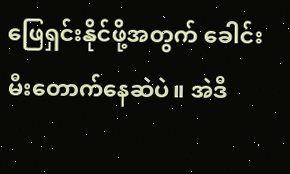ဖြေရှင်းနိုင်ဖို့အတွက် ခေါင်းမီးတောက်နေဆဲပဲ။ အဲဒီ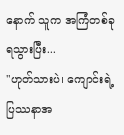နောက် သူက အကြံတစ်ခုရသွားပြီး...
"ဟုတ်သားပဲ၊ ကျောင်းရဲ့ပြဿနာအ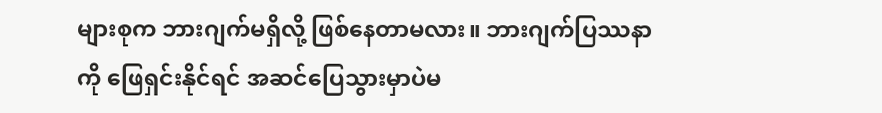များစုက ဘားဂျက်မရှိလို့ ဖြစ်နေတာမလား။ ဘားဂျက်ပြဿနာကို ဖြေရှင်းနိုင်ရင် အဆင်ပြေသွားမှာပဲမ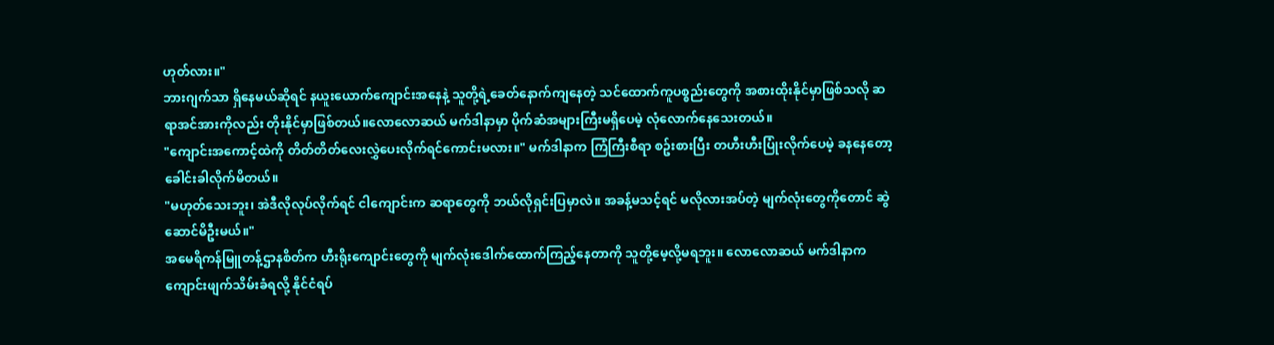ဟုတ်လား။"
ဘားဂျက်သာ ရှိနေမယ်ဆိုရင် နယူးယောက်ကျောင်းအနေနဲ့ သူတို့ရဲ့ခေတ်နောက်ကျနေတဲ့ သင်ထောက်ကူပစ္စည်းတွေကို အစားထိုးနိုင်မှာဖြစ်သလို ဆရာအင်အားကိုလည်း တိုးနိုင်မှာဖြစ်တယ်။လောလောဆယ် မက်ဒါနာမှာ ပိုက်ဆံအများကြီးမရှိပေမဲ့ လုံလောက်နေသေးတယ်။
"ကျောင်းအကောင့်ထဲကို တိတ်တိတ်လေးလွှဲပေးလိုက်ရင်ကောင်းမလား။" မက်ဒါနာက ကြံကြီးစီရာ စဥ်းစားပြီး တဟီးဟီးပြုံးလိုက်ပေမဲ့ ခနနေတော့ ခေါင်းခါလိုက်မိတယ်။
"မဟုတ်သေးဘူး၊ အဲဒီလိုလုပ်လိုက်ရင် ငါကျောင်းက ဆရာတွေကို ဘယ်လိုရှင်းပြမှာလဲ။ အခန့်မသင့်ရင် မလိုလားအပ်တဲ့ မျက်လုံးတွေကိုတောင် ဆွဲဆောင်မိဦးမယ်။"
အမေရိကန်မြူတန့်ဌာနစိတ်က ဟီးရိုးကျောင်းတွေကို မျက်လုံးဒေါက်ထောက်ကြည့်နေတာကို သူတို့မေ့လို့မရဘူး။ လောလောဆယ် မက်ဒါနာက ကျောင်းဖျက်သိမ်းခံရလို့ နိုင်ငံရပ်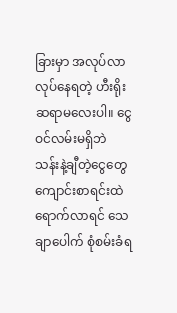ခြားမှာ အလုပ်လာလုပ်နေရတဲ့ ဟီးရိုးဆရာမလေးပါ။ ငွေဝင်လမ်းမရှိဘဲ သန်းနဲ့ချီတဲ့ငွေတွေ ကျောင်းစာရင်းထဲရောက်လာရင် သေချာပေါက် စုံစမ်းခံရ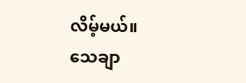လိမ့်မယ်။
သေချာ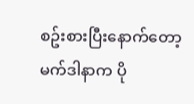စဥ်းစားပြီးနောက်တော့ မက်ဒါနာက ပို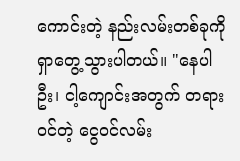ကောင်းတဲ့ နည်းလမ်းတစ်ခုကို ရှာတွေ့သွားပါတယ်။ "နေပါဦး၊ ငါ့ကျောင်းအတွက် တရားဝင်တဲ့ ငွေဝင်လမ်း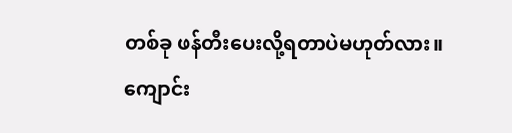တစ်ခု ဖန်တီးပေးလို့ရတာပဲမဟုတ်လား။ ကျောင်း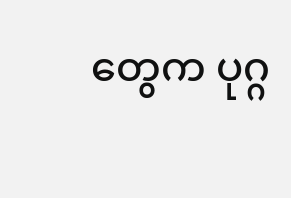တွေက ပုဂ္ဂ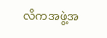လိကအဖွဲ့အ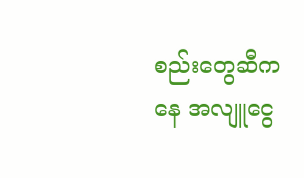စည်းတွေဆီကနေ အလျူငွေ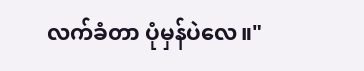လက်ခံတာ ပုံမှန်ပဲလေ။"